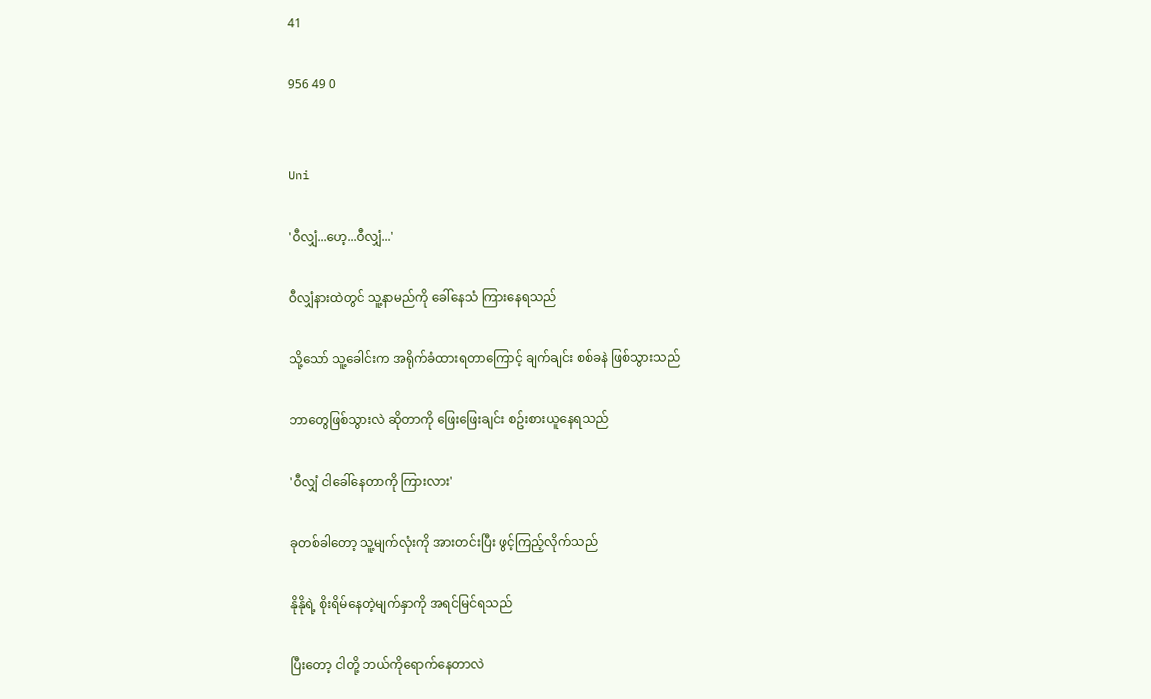41

956 49 0


Uni

'ဝီလျှံ...ဟေ့...ဝီလျှံ...'

ဝီလျှံနားထဲတွင် သူ့နာမည်ကို ခေါ်နေသံ ကြားနေရသည်

သို့သော် သူ့ခေါင်းက အရိုက်ခံထားရတာကြောင့် ချက်ချင်း စစ်ခနဲ ဖြစ်သွားသည်

ဘာတွေဖြစ်သွားလဲ ဆိုတာကို ဖြေးဖြေးချင်း စဥ်းစားယူနေရသည်

'ဝီလျှံ ငါခေါ်နေတာကို ကြားလား'

ခုတစ်ခါတော့ သူ့မျက်လုံးကို အားတင်းပြီး ဖွင့်ကြည့်လိုက်သည်

နိုနိုရဲ့ စိုးရိမ်နေတဲ့မျက်နှာကို အရင်မြင်ရသည်

ပြီးတော့ ငါတို့ ဘယ်ကိုရောက်နေတာလဲ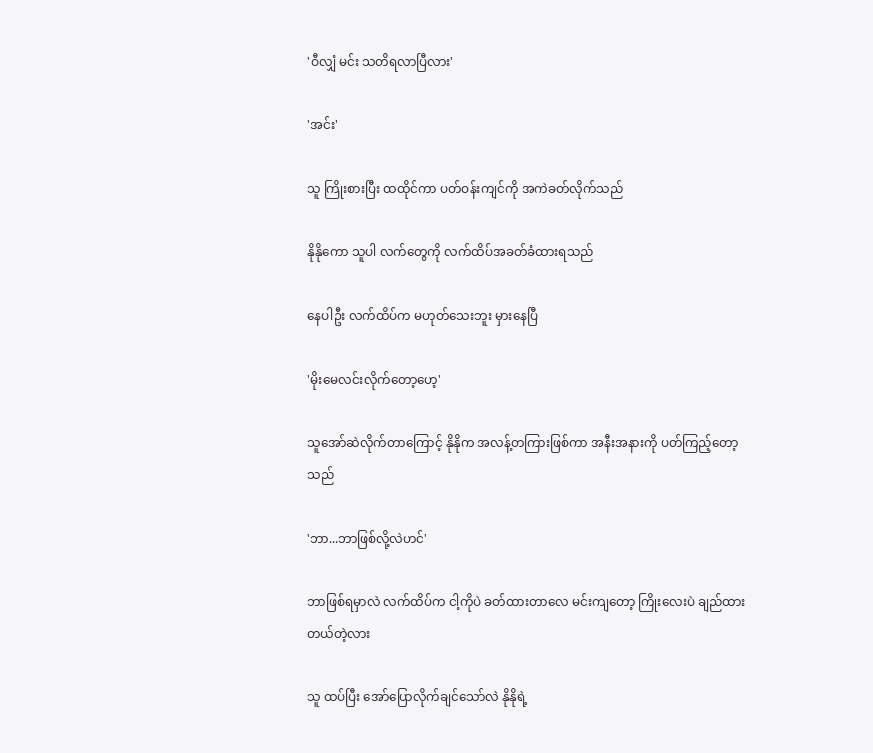'ဝီလျှံ မင်း သတိရလာပြီလား'

'အင်း'

သူ ကြိုးစားပြီး ထထိုင်ကာ ပတ်ဝန်းကျင်ကို အကဲခတ်လိုက်သည်

နိုနိုကော သူပါ လက်တွေကို လက်ထိပ်အခတ်ခံထားရသည်

နေပါဦး လက်ထိပ်က မဟုတ်သေးဘူး မှားနေပြီ

'မိုးမေလင်းလိုက်တော့ဟေ့'

သူအော်ဆဲလိုက်တာကြောင့် နိုနိုက အလန့်တကြားဖြစ်ကာ အနီးအနားကို ပတ်ကြည့်တော့သည်

'ဘာ...ဘာဖြစ်လို့လဲဟင်'

ဘာဖြစ်ရမှာလဲ လက်ထိပ်က ငါ့ကိုပဲ ခတ်ထားတာလေ မင်းကျတော့ ကြိုးလေးပဲ ချည်ထားတယ်တဲ့လား

သူ ထပ်ပြီး အော်ပြောလိုက်ချင်သော်လဲ နိုနိုရဲ့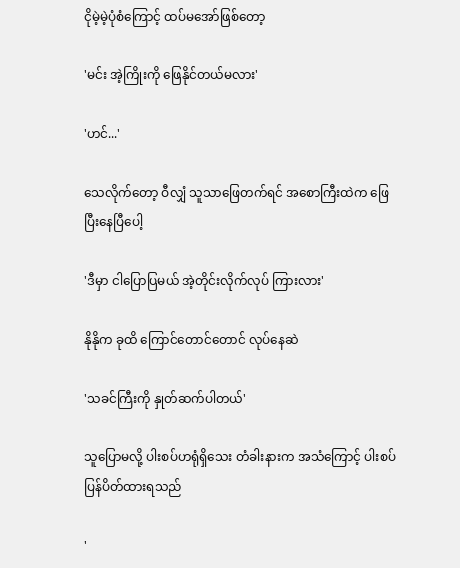ငိုမဲ့မဲ့ပုံစံကြောင့် ထပ်မအော်ဖြစ်တော့

'မင်း အဲ့ကြိုးကို ဖြေနိုင်တယ်မလား'

'ဟင်...'

သေလိုက်တော့ ဝီလျှံ သူသာဖြေတက်ရင် အစောကြီးထဲက ဖြေပြီးနေပြီပေါ့

'ဒီမှာ ငါပြောပြမယ် အဲ့တိုင်းလိုက်လုပ် ကြားလား'

နိုနိုက ခုထိ ကြောင်တောင်တောင် လုပ်နေဆဲ

'သခင်ကြီးကို နှုတ်ဆက်ပါတယ်'

သူပြောမလို့ ပါးစပ်ဟရုံရှိသေး တံခါးနားက အသံကြောင့် ပါးစပ်ပြန်ပိတ်ထားရသည်

'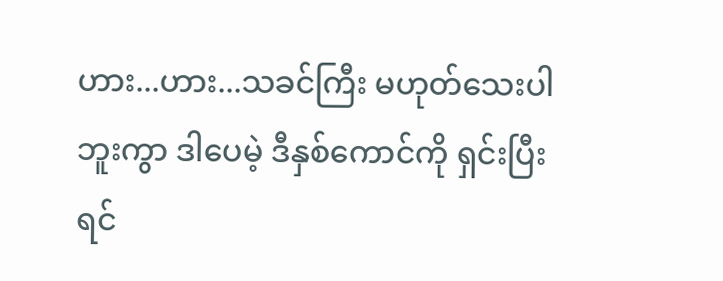ဟား...ဟား...သခင်ကြီး မဟုတ်သေးပါဘူးကွာ ဒါပေမဲ့ ဒီနှစ်ကောင်ကို ရှင်းပြီးရင်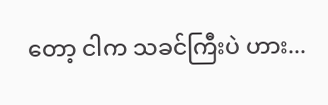တော့ ငါက သခင်ကြီးပဲ ဟား...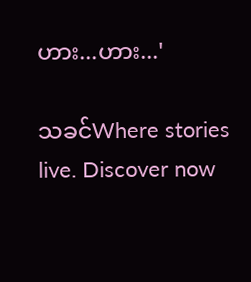ဟား...ဟား...'

သခင်Where stories live. Discover now